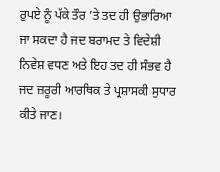ਰੁਪਏ ਨੂੰ ਪੱਕੇ ਤੌਰ ’ਤੇ ਤਦ ਹੀ ਉਭਾਰਿਆ ਜਾ ਸਕਦਾ ਹੈ ਜਦ ਬਰਾਮਦ ਤੇ ਵਿਦੇਸ਼ੀ ਨਿਵੇਸ਼ ਵਧਣ ਅਤੇ ਇਹ ਤਦ ਹੀ ਸੰਭਵ ਹੈ ਜਦ ਜ਼ਰੂਰੀ ਆਰਥਿਕ ਤੇ ਪ੍ਰਸ਼ਾਸਕੀ ਸੁਧਾਰ ਕੀਤੇ ਜਾਣ।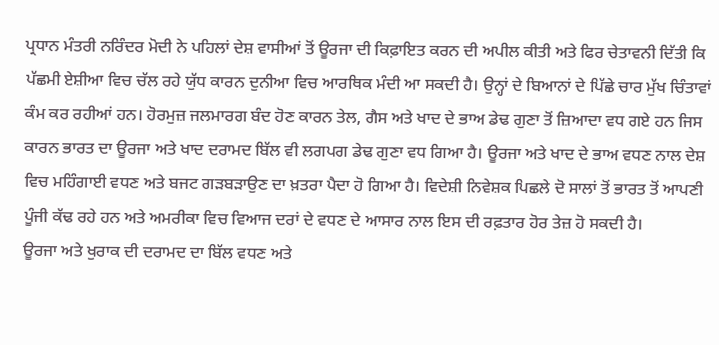ਪ੍ਰਧਾਨ ਮੰਤਰੀ ਨਰਿੰਦਰ ਮੋਦੀ ਨੇ ਪਹਿਲਾਂ ਦੇਸ਼ ਵਾਸੀਆਂ ਤੋਂ ਊਰਜਾ ਦੀ ਕਿਫ਼ਾਇਤ ਕਰਨ ਦੀ ਅਪੀਲ ਕੀਤੀ ਅਤੇ ਫਿਰ ਚੇਤਾਵਨੀ ਦਿੱਤੀ ਕਿ ਪੱਛਮੀ ਏਸ਼ੀਆ ਵਿਚ ਚੱਲ ਰਹੇ ਯੁੱਧ ਕਾਰਨ ਦੁਨੀਆ ਵਿਚ ਆਰਥਿਕ ਮੰਦੀ ਆ ਸਕਦੀ ਹੈ। ਉਨ੍ਹਾਂ ਦੇ ਬਿਆਨਾਂ ਦੇ ਪਿੱਛੇ ਚਾਰ ਮੁੱਖ ਚਿੰਤਾਵਾਂ ਕੰਮ ਕਰ ਰਹੀਆਂ ਹਨ। ਹੋਰਮੁਜ਼ ਜਲਮਾਰਗ ਬੰਦ ਹੋਣ ਕਾਰਨ ਤੇਲ, ਗੈਸ ਅਤੇ ਖਾਦ ਦੇ ਭਾਅ ਡੇਢ ਗੁਣਾ ਤੋਂ ਜ਼ਿਆਦਾ ਵਧ ਗਏ ਹਨ ਜਿਸ ਕਾਰਨ ਭਾਰਤ ਦਾ ਊਰਜਾ ਅਤੇ ਖਾਦ ਦਰਾਮਦ ਬਿੱਲ ਵੀ ਲਗਪਗ ਡੇਢ ਗੁਣਾ ਵਧ ਗਿਆ ਹੈ। ਊਰਜਾ ਅਤੇ ਖਾਦ ਦੇ ਭਾਅ ਵਧਣ ਨਾਲ ਦੇਸ਼ ਵਿਚ ਮਹਿੰਗਾਈ ਵਧਣ ਅਤੇ ਬਜਟ ਗੜਬੜਾਉਣ ਦਾ ਖ਼ਤਰਾ ਪੈਦਾ ਹੋ ਗਿਆ ਹੈ। ਵਿਦੇਸ਼ੀ ਨਿਵੇਸ਼ਕ ਪਿਛਲੇ ਦੋ ਸਾਲਾਂ ਤੋਂ ਭਾਰਤ ਤੋਂ ਆਪਣੀ ਪੂੰਜੀ ਕੱਢ ਰਹੇ ਹਨ ਅਤੇ ਅਮਰੀਕਾ ਵਿਚ ਵਿਆਜ ਦਰਾਂ ਦੇ ਵਧਣ ਦੇ ਆਸਾਰ ਨਾਲ ਇਸ ਦੀ ਰਫ਼ਤਾਰ ਹੋਰ ਤੇਜ਼ ਹੋ ਸਕਦੀ ਹੈ।
ਊਰਜਾ ਅਤੇ ਖੁਰਾਕ ਦੀ ਦਰਾਮਦ ਦਾ ਬਿੱਲ ਵਧਣ ਅਤੇ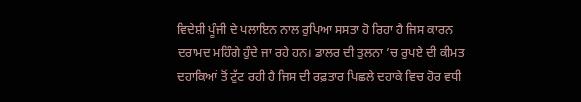ਵਿਦੇਸ਼ੀ ਪੂੰਜੀ ਦੇ ਪਲਾਇਨ ਨਾਲ ਰੁਪਿਆ ਸਸਤਾ ਹੋ ਰਿਹਾ ਹੈ ਜਿਸ ਕਾਰਨ ਦਰਾਮਦ ਮਹਿੰਗੇ ਹੁੰਦੇ ਜਾ ਰਹੇ ਹਨ। ਡਾਲਰ ਦੀ ਤੁਲਨਾ ’ਚ ਰੁਪਏ ਦੀ ਕੀਮਤ ਦਹਾਕਿਆਂ ਤੋਂ ਟੁੱਟ ਰਹੀ ਹੈ ਜਿਸ ਦੀ ਰਫ਼ਤਾਰ ਪਿਛਲੇ ਦਹਾਕੇ ਵਿਚ ਹੋਰ ਵਧੀ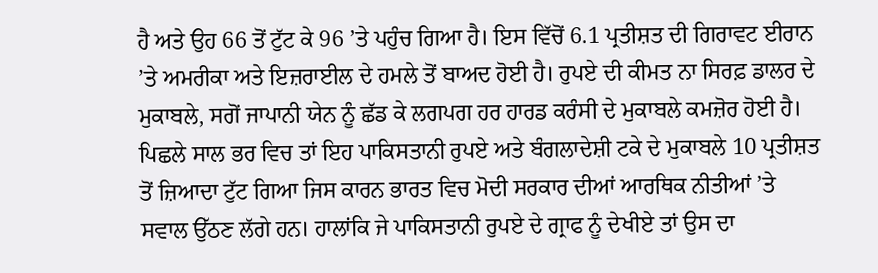ਹੈ ਅਤੇ ਉਹ 66 ਤੋਂ ਟੁੱਟ ਕੇ 96 ’ਤੇ ਪਹੁੰਚ ਗਿਆ ਹੈ। ਇਸ ਵਿੱਚੋਂ 6.1 ਪ੍ਰਤੀਸ਼ਤ ਦੀ ਗਿਰਾਵਟ ਈਰਾਨ ’ਤੇ ਅਮਰੀਕਾ ਅਤੇ ਇਜ਼ਰਾਈਲ ਦੇ ਹਮਲੇ ਤੋਂ ਬਾਅਦ ਹੋਈ ਹੈ। ਰੁਪਏ ਦੀ ਕੀਮਤ ਨਾ ਸਿਰਫ਼ ਡਾਲਰ ਦੇ ਮੁਕਾਬਲੇ, ਸਗੋਂ ਜਾਪਾਨੀ ਯੇਨ ਨੂੰ ਛੱਡ ਕੇ ਲਗਪਗ ਹਰ ਹਾਰਡ ਕਰੰਸੀ ਦੇ ਮੁਕਾਬਲੇ ਕਮਜ਼ੋਰ ਹੋਈ ਹੈ।
ਪਿਛਲੇ ਸਾਲ ਭਰ ਵਿਚ ਤਾਂ ਇਹ ਪਾਕਿਸਤਾਨੀ ਰੁਪਏ ਅਤੇ ਬੰਗਲਾਦੇਸ਼ੀ ਟਕੇ ਦੇ ਮੁਕਾਬਲੇ 10 ਪ੍ਰਤੀਸ਼ਤ ਤੋਂ ਜ਼ਿਆਦਾ ਟੁੱਟ ਗਿਆ ਜਿਸ ਕਾਰਨ ਭਾਰਤ ਵਿਚ ਮੋਦੀ ਸਰਕਾਰ ਦੀਆਂ ਆਰਥਿਕ ਨੀਤੀਆਂ ’ਤੇ ਸਵਾਲ ਉੱਠਣ ਲੱਗੇ ਹਨ। ਹਾਲਾਂਕਿ ਜੇ ਪਾਕਿਸਤਾਨੀ ਰੁਪਏ ਦੇ ਗ੍ਰਾਫ ਨੂੰ ਦੇਖੀਏ ਤਾਂ ਉਸ ਦਾ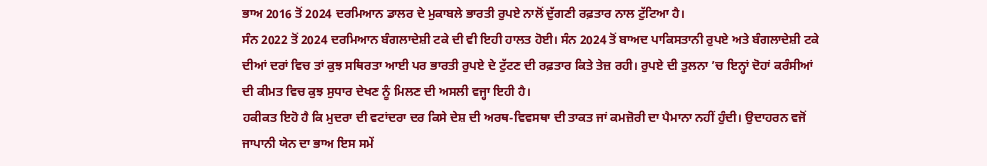ਭਾਅ 2016 ਤੋਂ 2024 ਦਰਮਿਆਨ ਡਾਲਰ ਦੇ ਮੁਕਾਬਲੇ ਭਾਰਤੀ ਰੁਪਏ ਨਾਲੋਂ ਦੁੱਗਣੀ ਰਫ਼ਤਾਰ ਨਾਲ ਟੁੱਟਿਆ ਹੈ।
ਸੰਨ 2022 ਤੋਂ 2024 ਦਰਮਿਆਨ ਬੰਗਲਾਦੇਸ਼ੀ ਟਕੇ ਦੀ ਵੀ ਇਹੀ ਹਾਲਤ ਹੋਈ। ਸੰਨ 2024 ਤੋਂ ਬਾਅਦ ਪਾਕਿਸਤਾਨੀ ਰੁਪਏ ਅਤੇ ਬੰਗਲਾਦੇਸ਼ੀ ਟਕੇ ਦੀਆਂ ਦਰਾਂ ਵਿਚ ਤਾਂ ਕੁਝ ਸਥਿਰਤਾ ਆਈ ਪਰ ਭਾਰਤੀ ਰੁਪਏ ਦੇ ਟੁੱਟਣ ਦੀ ਰਫ਼ਤਾਰ ਕਿਤੇ ਤੇਜ਼ ਰਹੀ। ਰੁਪਏ ਦੀ ਤੁਲਨਾ ’ਚ ਇਨ੍ਹਾਂ ਦੋਹਾਂ ਕਰੰਸੀਆਂ ਦੀ ਕੀਮਤ ਵਿਚ ਕੁਝ ਸੁਧਾਰ ਦੇਖਣ ਨੂੰ ਮਿਲਣ ਦੀ ਅਸਲੀ ਵਜ੍ਹਾ ਇਹੀ ਹੈ।
ਹਕੀਕਤ ਇਹੋ ਹੈ ਕਿ ਮੁਦਰਾ ਦੀ ਵਟਾਂਦਰਾ ਦਰ ਕਿਸੇ ਦੇਸ਼ ਦੀ ਅਰਥ-ਵਿਵਸਥਾ ਦੀ ਤਾਕਤ ਜਾਂ ਕਮਜ਼ੋਰੀ ਦਾ ਪੈਮਾਨਾ ਨਹੀਂ ਹੁੰਦੀ। ਉਦਾਹਰਨ ਵਜੋਂ ਜਾਪਾਨੀ ਯੇਨ ਦਾ ਭਾਅ ਇਸ ਸਮੇਂ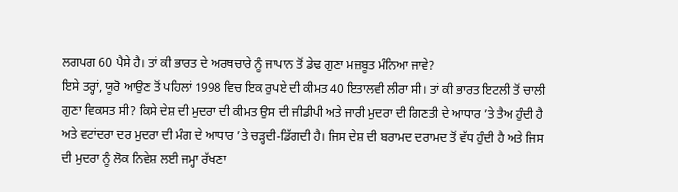ਲਗਪਗ 60 ਪੈਸੇ ਹੈ। ਤਾਂ ਕੀ ਭਾਰਤ ਦੇ ਅਰਥਚਾਰੇ ਨੂੰ ਜਾਪਾਨ ਤੋਂ ਡੇਢ ਗੁਣਾ ਮਜ਼ਬੂਤ ਮੰਨਿਆ ਜਾਵੇ?
ਇਸੇ ਤਰ੍ਹਾਂ, ਯੂਰੋ ਆਉਣ ਤੋਂ ਪਹਿਲਾਂ 1998 ਵਿਚ ਇਕ ਰੁਪਏ ਦੀ ਕੀਮਤ 40 ਇਤਾਲਵੀ ਲੀਰਾ ਸੀ। ਤਾਂ ਕੀ ਭਾਰਤ ਇਟਲੀ ਤੋਂ ਚਾਲੀ ਗੁਣਾ ਵਿਕਸਤ ਸੀ? ਕਿਸੇ ਦੇਸ਼ ਦੀ ਮੁਦਰਾ ਦੀ ਕੀਮਤ ਉਸ ਦੀ ਜੀਡੀਪੀ ਅਤੇ ਜਾਰੀ ਮੁਦਰਾ ਦੀ ਗਿਣਤੀ ਦੇ ਆਧਾਰ ’ਤੇ ਤੈਅ ਹੁੰਦੀ ਹੈ ਅਤੇ ਵਟਾਂਦਰਾ ਦਰ ਮੁਦਰਾ ਦੀ ਮੰਗ ਦੇ ਆਧਾਰ ’ਤੇ ਚੜ੍ਹਦੀ-ਡਿੱਗਦੀ ਹੈ। ਜਿਸ ਦੇਸ਼ ਦੀ ਬਰਾਮਦ ਦਰਾਮਦ ਤੋਂ ਵੱਧ ਹੁੰਦੀ ਹੈ ਅਤੇ ਜਿਸ ਦੀ ਮੁਦਰਾ ਨੂੰ ਲੋਕ ਨਿਵੇਸ਼ ਲਈ ਜਮ੍ਹਾ ਰੱਖਣਾ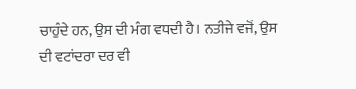ਚਾਹੁੰਦੇ ਹਨ, ਉਸ ਦੀ ਮੰਗ ਵਧਦੀ ਹੈ। ਨਤੀਜੇ ਵਜੋਂ, ਉਸ ਦੀ ਵਟਾਂਦਰਾ ਦਰ ਵੀ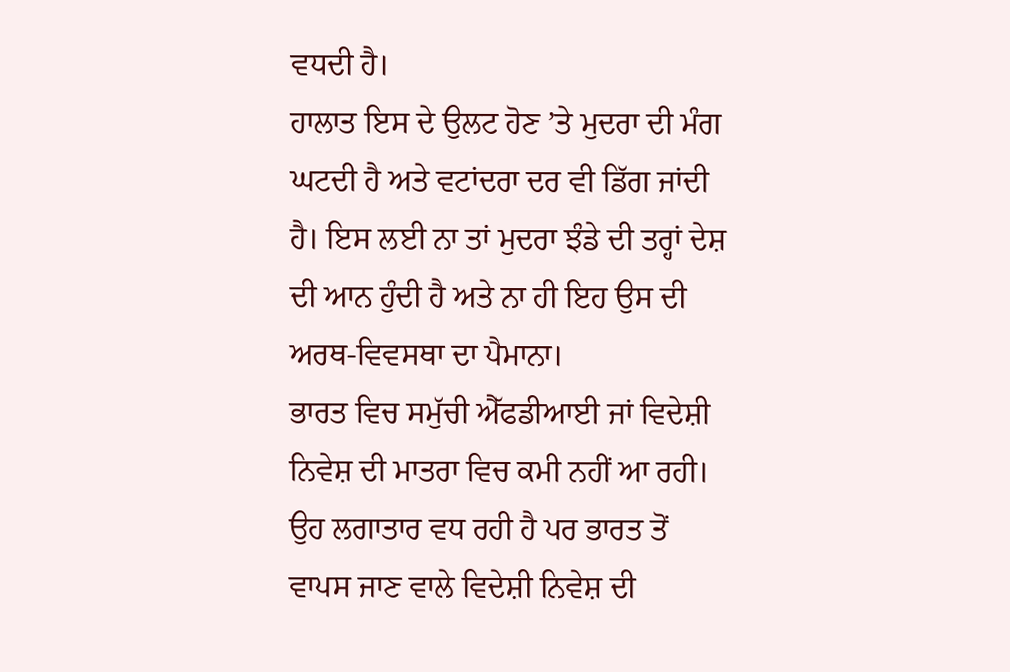ਵਧਦੀ ਹੈ।
ਹਾਲਾਤ ਇਸ ਦੇ ਉਲਟ ਹੋਣ ’ਤੇ ਮੁਦਰਾ ਦੀ ਮੰਗ ਘਟਦੀ ਹੈ ਅਤੇ ਵਟਾਂਦਰਾ ਦਰ ਵੀ ਡਿੱਗ ਜਾਂਦੀ ਹੈ। ਇਸ ਲਈ ਨਾ ਤਾਂ ਮੁਦਰਾ ਝੰਡੇ ਦੀ ਤਰ੍ਹਾਂ ਦੇਸ਼ ਦੀ ਆਨ ਹੁੰਦੀ ਹੈ ਅਤੇ ਨਾ ਹੀ ਇਹ ਉਸ ਦੀ ਅਰਥ-ਵਿਵਸਥਾ ਦਾ ਪੈਮਾਨਾ।
ਭਾਰਤ ਵਿਚ ਸਮੁੱਚੀ ਐੱਫਡੀਆਈ ਜਾਂ ਵਿਦੇਸ਼ੀ ਨਿਵੇਸ਼ ਦੀ ਮਾਤਰਾ ਵਿਚ ਕਮੀ ਨਹੀਂ ਆ ਰਹੀ। ਉਹ ਲਗਾਤਾਰ ਵਧ ਰਹੀ ਹੈ ਪਰ ਭਾਰਤ ਤੋਂ ਵਾਪਸ ਜਾਣ ਵਾਲੇ ਵਿਦੇਸ਼ੀ ਨਿਵੇਸ਼ ਦੀ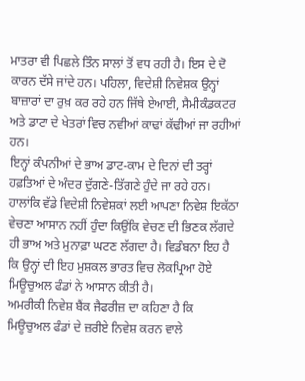ਮਾਤਰਾ ਵੀ ਪਿਛਲੇ ਤਿੰਨ ਸਾਲਾਂ ਤੋਂ ਵਧ ਰਹੀ ਹੈ। ਇਸ ਦੇ ਦੋ ਕਾਰਨ ਦੱਸੇ ਜਾਂਦੇ ਹਨ। ਪਹਿਲਾ, ਵਿਦੇਸ਼ੀ ਨਿਵੇਸ਼ਕ ਉਨ੍ਹਾਂ ਬਾਜ਼ਾਰਾਂ ਦਾ ਰੁਖ਼ ਕਰ ਰਹੇ ਹਨ ਜਿੱਥੇ ਏਆਈ, ਸੈਮੀਕੰਡਕਟਰ ਅਤੇ ਡਾਟਾ ਦੇ ਖੇਤਰਾਂ ਵਿਚ ਨਵੀਆਂ ਕਾਢਾਂ ਕੱਢੀਆਂ ਜਾ ਰਹੀਆਂ ਹਨ।
ਇਨ੍ਹਾਂ ਕੰਪਨੀਆਂ ਦੇ ਭਾਅ ਡਾਟ-ਕਾਮ ਦੇ ਦਿਨਾਂ ਦੀ ਤਰ੍ਹਾਂ ਹਫ਼ਤਿਆਂ ਦੇ ਅੰਦਰ ਦੁੱਗਣੇ-ਤਿੱਗਣੇ ਹੁੰਦੇ ਜਾ ਰਹੇ ਹਨ। ਹਾਲਾਂਕਿ ਵੱਡੇ ਵਿਦੇਸ਼ੀ ਨਿਵੇਸ਼ਕਾਂ ਲਈ ਆਪਣਾ ਨਿਵੇਸ਼ ਇਕੱਠਾ ਵੇਚਣਾ ਆਸਾਨ ਨਹੀਂ ਹੁੰਦਾ ਕਿਉਂਕਿ ਵੇਚਣ ਦੀ ਭਿਣਕ ਲੱਗਦੇ ਹੀ ਭਾਅ ਅਤੇ ਮੁਨਾਫ਼ਾ ਘਟਣ ਲੱਗਦਾ ਹੈ। ਵਿਡੰਬਨਾ ਇਹ ਹੈ ਕਿ ਉਨ੍ਹਾਂ ਦੀ ਇਹ ਮੁਸ਼ਕਲ ਭਾਰਤ ਵਿਚ ਲੋਕਪ੍ਰਿਆ ਹੋਏ ਮਿਊਚੁਅਲ ਫੰਡਾਂ ਨੇ ਆਸਾਨ ਕੀਤੀ ਹੈ।
ਅਮਰੀਕੀ ਨਿਵੇਸ਼ ਬੈਂਕ ਜੈਫਰੀਜ਼ ਦਾ ਕਹਿਣਾ ਹੈ ਕਿ ਮਿਊਚੁਅਲ ਫੰਡਾਂ ਦੇ ਜ਼ਰੀਏ ਨਿਵੇਸ਼ ਕਰਨ ਵਾਲੇ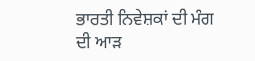ਭਾਰਤੀ ਨਿਵੇਸ਼ਕਾਂ ਦੀ ਮੰਗ ਦੀ ਆੜ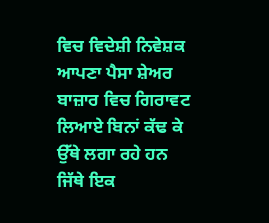ਵਿਚ ਵਿਦੇਸ਼ੀ ਨਿਵੇਸ਼ਕ ਆਪਣਾ ਪੈਸਾ ਸ਼ੇਅਰ ਬਾਜ਼ਾਰ ਵਿਚ ਗਿਰਾਵਟ ਲਿਆਏ ਬਿਨਾਂ ਕੱਢ ਕੇ ਉੱਥੇ ਲਗਾ ਰਹੇ ਹਨ ਜਿੱਥੇ ਇਕ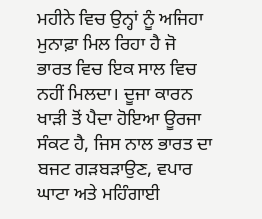ਮਹੀਨੇ ਵਿਚ ਉਨ੍ਹਾਂ ਨੂੰ ਅਜਿਹਾ ਮੁਨਾਫ਼ਾ ਮਿਲ ਰਿਹਾ ਹੈ ਜੋ ਭਾਰਤ ਵਿਚ ਇਕ ਸਾਲ ਵਿਚ ਨਹੀਂ ਮਿਲਦਾ। ਦੂਜਾ ਕਾਰਨ ਖਾੜੀ ਤੋਂ ਪੈਦਾ ਹੋਇਆ ਊਰਜਾ ਸੰਕਟ ਹੈ, ਜਿਸ ਨਾਲ ਭਾਰਤ ਦਾ ਬਜਟ ਗੜਬੜਾਉਣ, ਵਪਾਰ ਘਾਟਾ ਅਤੇ ਮਹਿੰਗਾਈ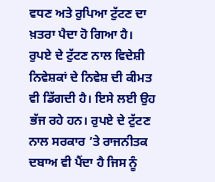ਵਧਣ ਅਤੇ ਰੁਪਿਆ ਟੁੱਟਣ ਦਾ ਖ਼ਤਰਾ ਪੈਦਾ ਹੋ ਗਿਆ ਹੈ।
ਰੁਪਏ ਦੇ ਟੁੱਟਣ ਨਾਲ ਵਿਦੇਸ਼ੀ ਨਿਵੇਸ਼ਕਾਂ ਦੇ ਨਿਵੇਸ਼ ਦੀ ਕੀਮਤ ਵੀ ਡਿੱਗਦੀ ਹੈ। ਇਸੇ ਲਈ ਉਹ ਭੱਜ ਰਹੇ ਹਨ। ਰੁਪਏ ਦੇ ਟੁੱਟਣ ਨਾਲ ਸਰਕਾਰ ’ਤੇ ਰਾਜਨੀਤਕ ਦਬਾਅ ਵੀ ਪੈਂਦਾ ਹੈ ਜਿਸ ਨੂੰ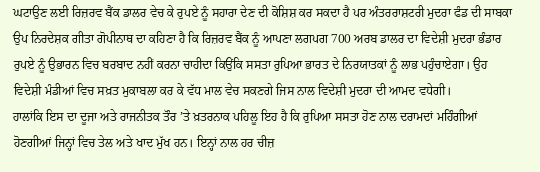ਘਟਾਉਣ ਲਈ ਰਿਜ਼ਰਵ ਬੈਂਕ ਡਾਲਰ ਵੇਚ ਕੇ ਰੁਪਏ ਨੂੰ ਸਹਾਰਾ ਦੇਣ ਦੀ ਕੋਸ਼ਿਸ਼ ਕਰ ਸਕਦਾ ਹੈ ਪਰ ਅੰਤਰਰਾਸ਼ਟਰੀ ਮੁਦਰਾ ਫੰਡ ਦੀ ਸਾਬਕਾ ਉਪ ਨਿਰਦੇਸ਼ਕ ਗੀਤਾ ਗੋਪੀਨਾਥ ਦਾ ਕਹਿਣਾ ਹੈ ਕਿ ਰਿਜ਼ਰਵ ਬੈਂਕ ਨੂੰ ਆਪਣਾ ਲਗਪਗ 700 ਅਰਬ ਡਾਲਰ ਦਾ ਵਿਦੇਸ਼ੀ ਮੁਦਰਾ ਭੰਡਾਰ ਰੁਪਏ ਨੂੰ ਉਭਾਰਨ ਵਿਚ ਬਰਬਾਦ ਨਹੀਂ ਕਰਨਾ ਚਾਹੀਦਾ ਕਿਉਂਕਿ ਸਸਤਾ ਰੁਪਿਆ ਭਾਰਤ ਦੇ ਨਿਰਯਾਤਕਾਂ ਨੂੰ ਲਾਭ ਪਹੁੰਚਾਏਗਾ। ਉਹ ਵਿਦੇਸ਼ੀ ਮੰਡੀਆਂ ਵਿਚ ਸਖ਼ਤ ਮੁਕਾਬਲਾ ਕਰ ਕੇ ਵੱਧ ਮਾਲ ਵੇਚ ਸਕਣਗੇ ਜਿਸ ਨਾਲ ਵਿਦੇਸ਼ੀ ਮੁਦਰਾ ਦੀ ਆਮਦ ਵਧੇਗੀ।
ਹਾਲਾਂਕਿ ਇਸ ਦਾ ਦੂਜਾ ਅਤੇ ਰਾਜਨੀਤਕ ਤੌਰ ’ਤੇ ਖ਼ਤਰਨਾਕ ਪਹਿਲੂ ਇਹ ਹੈ ਕਿ ਰੁਪਿਆ ਸਸਤਾ ਹੋਣ ਨਾਲ ਦਰਾਮਦਾਂ ਮਹਿੰਗੀਆਂ ਹੋਣਗੀਆਂ ਜਿਨ੍ਹਾਂ ਵਿਚ ਤੇਲ ਅਤੇ ਖਾਦ ਮੁੱਖ ਹਨ। ਇਨ੍ਹਾਂ ਨਾਲ ਹਰ ਚੀਜ਼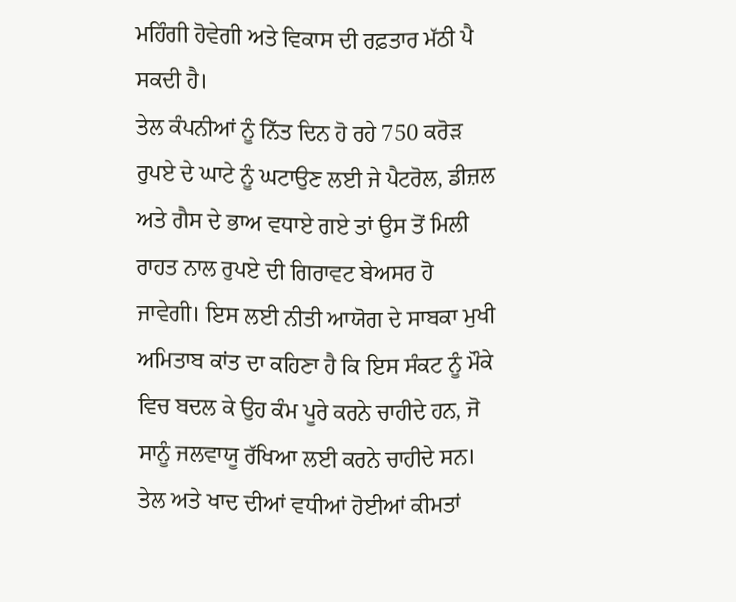ਮਹਿੰਗੀ ਹੋਵੇਗੀ ਅਤੇ ਵਿਕਾਸ ਦੀ ਰਫ਼ਤਾਰ ਮੱਠੀ ਪੈ ਸਕਦੀ ਹੈ।
ਤੇਲ ਕੰਪਨੀਆਂ ਨੂੰ ਨਿੱਤ ਦਿਨ ਹੋ ਰਹੇ 750 ਕਰੋੜ ਰੁਪਏ ਦੇ ਘਾਟੇ ਨੂੰ ਘਟਾਉਣ ਲਈ ਜੇ ਪੈਟਰੋਲ, ਡੀਜ਼ਲ ਅਤੇ ਗੈਸ ਦੇ ਭਾਅ ਵਧਾਏ ਗਏ ਤਾਂ ਉਸ ਤੋਂ ਮਿਲੀ ਰਾਹਤ ਨਾਲ ਰੁਪਏ ਦੀ ਗਿਰਾਵਟ ਬੇਅਸਰ ਹੋ ਜਾਵੇਗੀ। ਇਸ ਲਈ ਨੀਤੀ ਆਯੋਗ ਦੇ ਸਾਬਕਾ ਮੁਖੀ ਅਮਿਤਾਬ ਕਾਂਤ ਦਾ ਕਹਿਣਾ ਹੈ ਕਿ ਇਸ ਸੰਕਟ ਨੂੰ ਮੌਕੇ ਵਿਚ ਬਦਲ ਕੇ ਉਹ ਕੰਮ ਪੂਰੇ ਕਰਨੇ ਚਾਹੀਦੇ ਹਨ, ਜੋ ਸਾਨੂੰ ਜਲਵਾਯੂ ਰੱਖਿਆ ਲਈ ਕਰਨੇ ਚਾਹੀਦੇ ਸਨ।
ਤੇਲ ਅਤੇ ਖਾਦ ਦੀਆਂ ਵਧੀਆਂ ਹੋਈਆਂ ਕੀਮਤਾਂ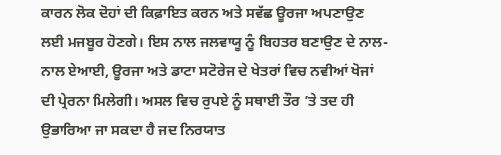ਕਾਰਨ ਲੋਕ ਦੋਹਾਂ ਦੀ ਕਿਫ਼ਾਇਤ ਕਰਨ ਅਤੇ ਸਵੱਛ ਊਰਜਾ ਅਪਣਾਉਣ ਲਈ ਮਜਬੂਰ ਹੋਣਗੇ। ਇਸ ਨਾਲ ਜਲਵਾਯੂ ਨੂੰ ਬਿਹਤਰ ਬਣਾਉਣ ਦੇ ਨਾਲ-ਨਾਲ ਏਆਈ, ਊਰਜਾ ਅਤੇ ਡਾਟਾ ਸਟੋਰੇਜ ਦੇ ਖੇਤਰਾਂ ਵਿਚ ਨਵੀਆਂ ਖੋਜਾਂ ਦੀ ਪ੍ਰੇਰਨਾ ਮਿਲੇਗੀ। ਅਸਲ ਵਿਚ ਰੁਪਏ ਨੂੰ ਸਥਾਈ ਤੌਰ ’ਤੇ ਤਦ ਹੀ ਉਭਾਰਿਆ ਜਾ ਸਕਦਾ ਹੈ ਜਦ ਨਿਰਯਾਤ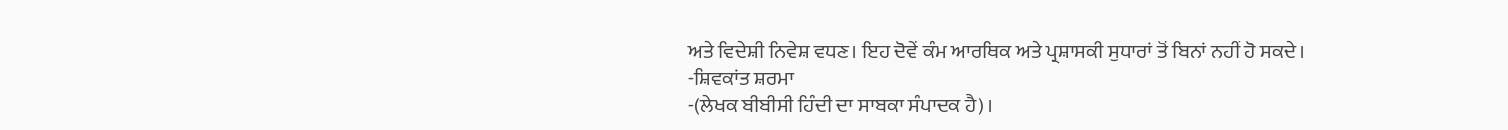ਅਤੇ ਵਿਦੇਸ਼ੀ ਨਿਵੇਸ਼ ਵਧਣ। ਇਹ ਦੋਵੇਂ ਕੰਮ ਆਰਥਿਕ ਅਤੇ ਪ੍ਰਸ਼ਾਸਕੀ ਸੁਧਾਰਾਂ ਤੋਂ ਬਿਨਾਂ ਨਹੀਂ ਹੋ ਸਕਦੇ।
-ਸ਼ਿਵਕਾਂਤ ਸ਼ਰਮਾ
-(ਲੇਖਕ ਬੀਬੀਸੀ ਹਿੰਦੀ ਦਾ ਸਾਬਕਾ ਸੰਪਾਦਕ ਹੈ)।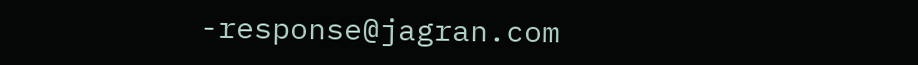-response@jagran.com